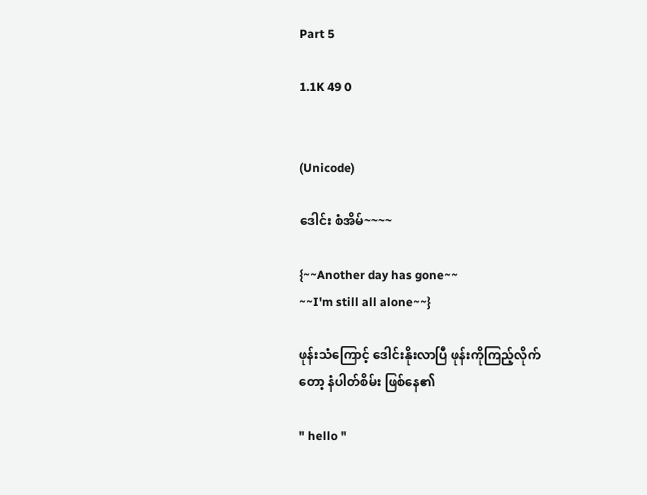Part 5

1.1K 49 0


(Unicode)

ဒေါင်း စံအိမ်~~~~

{~~Another day has gone~~
~~I'm still all alone~~}

ဖုန်းသံကြောင့် ဒေါင်းနိုးလာပြီ ဖုန်းကိုကြည့်လိုက် တော့ နံပါတ်စိမ်း ဖြစ်နေ၏

" hello "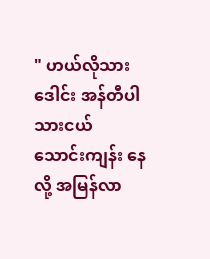" ဟယ်လိုသားဒေါင်း အန်တီပါ
သားငယ် သောင်းကျန်း နေလို့ အမြန်လာ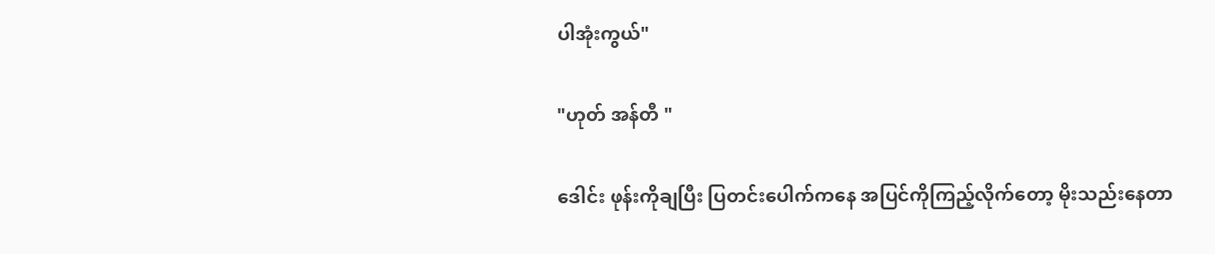ပါအုံးကွယ်"

"ဟုတ် အန်တီ "

ဒေါင်း ဖုန်းကိုချပြီး ပြတင်းပေါက်ကနေ အပြင်ကိုကြည့်လိုက်တော့ မိုးသည်းနေတာ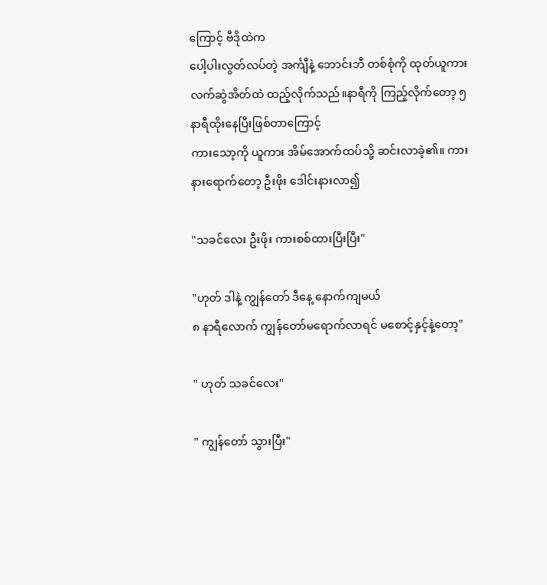ကြောင့် ဗီဒိုထဲက
ပေါ့ပါးလွတ်လပ်တဲ့ အင်္ကျီနဲ့ ဘောင်းဘီ တစ်စုံကို ထုတ်ယူကား လက်ဆွဲအိတ်ထဲ ထည့်လိုက်သည်။နာရီကို ကြည့်လိုက်တော့ ၅နာရီထိုးနေပြီးဖြစ်တာကြောင့်
ကားသော့ကို ယူကား အိမ်အောက်ထပ်သို့ ဆင်းလာခဲ့၏။ ကားနားရောက်တော့ ဦးဖိုး ဒေါင်းနားလာ၍

"သခင်လေး ဦးဖိုး ကားစစ်ထားပြီးပြီး"

"ဟုတ် ဒါနဲ့ ကျွန်တော် ဒီနေ့ နောက်ကျမယ်
၈ နာရီလောက် ကျွန်တော်မရောက်လာရင် မစောင့်နှင့်နဲ့တော့"

" ဟုတ် သခင်လေး"

" ကျွန်တော် သွားပြီး"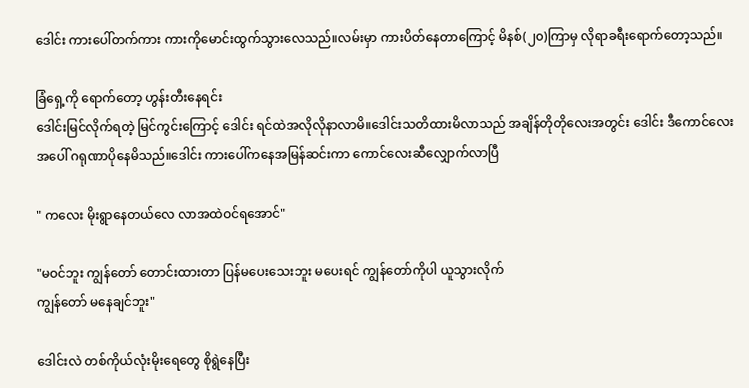ဒေါင်း ကားပေါ်တက်ကား ကားကိုမောင်းထွက်သွားလေသည်။လမ်းမှာ ကားပိတ်နေတာကြောင့် မိနစ်(၂၀)ကြာမှ လိုရာခရီးရောက်တော့သည်။

ခြံရှေ့ကို ရောက်တော့ ဟွန်းတီးနေရင်း
ဒေါင်းမြင်လိုက်ရတဲ့ မြင်ကွင်းကြောင့် ဒေါင်း ရင်ထဲအလိုလိုနာလာမိ။ဒေါင်းသတိထားမိလာသည် အချိန်တိုတိုလေးအတွင်း ဒေါင်း ဒီကောင်လေးအပေါ် ဂရုဏာပိုနေမိသည်။ဒေါင်း ကားပေါ်ကနေအမြန်ဆင်းကာ ကောင်လေးဆီလျှောက်လာပြီ

" ကလေး မိုးရွာနေတယ်လေ လာအထဲဝင်ရအောင်"

"မဝင်ဘူး ကျွန်တော် တောင်းထားတာ ပြန်မပေးသေးဘူး မပေးရင် ကျွန်တော်ကိုပါ ယူသွားလိုက်
ကျွန်တော် မနေချင်ဘူး"

ဒေါင်းလဲ တစ်ကိုယ်လုံးမိုးရေတွေ စိုရွဲနေပြီး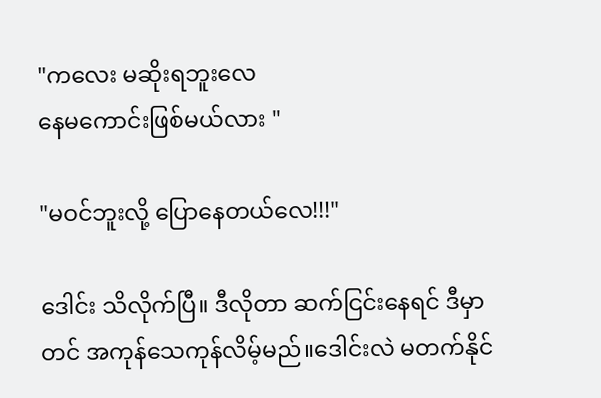"ကလေး မဆိုးရဘူးလေ
နေမကောင်းဖြစ်မယ်လား "

"မဝင်ဘူးလို့ ပြောနေတယ်လေ!!!"

ဒေါင်း သိလိုက်ပြီ။ ဒီလိုတာ ဆက်ငြင်းနေရင် ဒီမှာတင် အကုန်သေကုန်လိမ့်မည်။ဒေါင်းလဲ မတက်နိုင်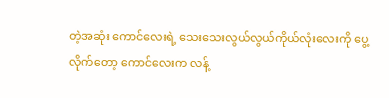တဲ့အဆုံး ကောင်လေးရဲ့ သေးသေးလွယ်လွယ်ကိုယ်လုံးလေးကို ပွေ့လိုက်တော့ ကောင်လေးက လန့်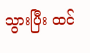သွားပြီး ထင်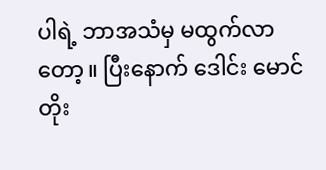ပါရဲ့ ဘာအသံမှ မထွက်လာတော့။ ပြီးနောက် ဒေါင်း မောင်တိုး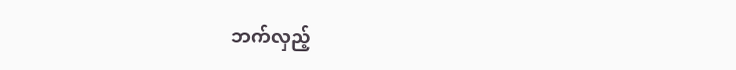ဘက်လှည့်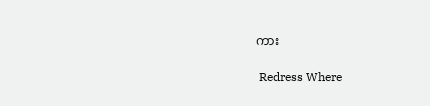ကား

 Redress Where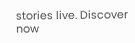stories live. Discover now